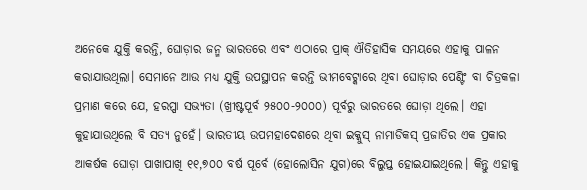ଅନେକେ ଯୁକ୍ତି କରନ୍ତି, ଘୋଡ଼ାର ଜନ୍ମ ଭାରତରେ ଏବଂ ଏଠାରେ ପ୍ରାକ୍ ଐତିହାସିକ ସମୟରେ ଏହାକୁ ପାଳନ କରାଯାଉଥିଲା। ସେମାନେ ଆଉ ମଧ୍ୟ ଯୁକ୍ତି ଉପସ୍ଥାପନ କରନ୍ତି ଭୀମବେଟ୍କାରେ ଥିବା ଘୋଡ଼ାର ପେଣ୍ଟିଂ ବା ଚିତ୍ରକଳା ପ୍ରମାଣ କରେ ଯେ, ହରପ୍ପା ସଭ୍ୟତା (ଖ୍ରୀଷ୍ଟପୂର୍ବ ୨୫୦୦-୨୦୦୦) ପୂର୍ବରୁ ଭାରତରେ ଘୋଡ଼ା ଥିଲେ। ଏହା କୁହାଯାଉଥିଲେ ବି ସତ୍ୟ ନୁହେଁ। ଭାରତୀୟ ଉପମହାଦେଶରେ ଥିବା ଇକ୍କୁସ୍ ନାମାଡିକସ୍ ପ୍ରଜାତିର ଏକ ପ୍ରକାର ଆକର୍ଷକ ଘୋଡ଼ା ପାଖାପାଖି ୧୧,୭୦୦ ବର୍ଷ ପୂର୍ବେ (ହୋଲୋସିନ ଯୁଗ)ରେ ବିଲୁପ୍ତ ହୋଇଯାଇଥିଲେ। କିନ୍ତୁ ଏହାକୁ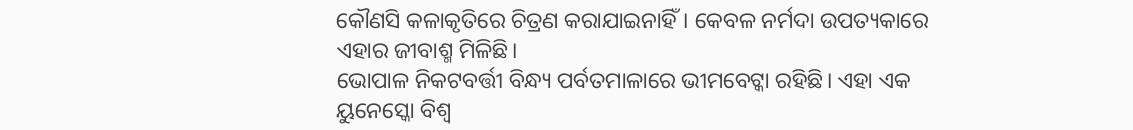କୌଣସି କଳାକୃତିରେ ଚିତ୍ରଣ କରାଯାଇନାହିଁ। କେବଳ ନର୍ମଦା ଉପତ୍ୟକାରେ ଏହାର ଜୀବାଶ୍ମ ମିଳିଛି।
ଭୋପାଳ ନିକଟବର୍ତ୍ତୀ ବିନ୍ଧ୍ୟ ପର୍ବତମାଳାରେ ଭୀମବେଟ୍କା ରହିଛି। ଏହା ଏକ ୟୁନେସ୍କୋ ବିଶ୍ୱ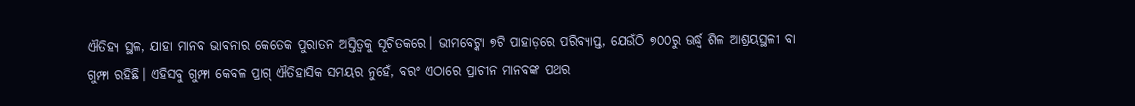ଐତିହ୍ୟ ସ୍ଥଳ, ଯାହା ମାନବ ଭାବନାର କେତେକ ପୁରାତନ ଅସ୍ତିତ୍ୱକୁ ସୂଚିତକରେ। ଭୀମବେଟ୍କା ୭ଟି ପାହାଡ଼ରେ ପରିବ୍ୟାପ୍ତ, ଯେଉଁଠି ୭୦୦ରୁ ଊର୍ଦ୍ଧ୍ୱ ଶିଳ ଆଶ୍ରୟସ୍ଥଳୀ ବା ଗୁମ୍ଫା ରହିଛି। ଏହିସବୁ ଗୁମ୍ଫା କେବଳ ପ୍ରାଗ୍ ଐତିହାସିକ ସମୟର ନୁହେଁ, ବରଂ ଏଠାରେ ପ୍ରାଚୀନ ମାନବଙ୍କ ପଥର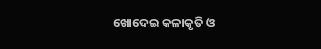ଖୋଦେଇ କଳାକୃତି ଓ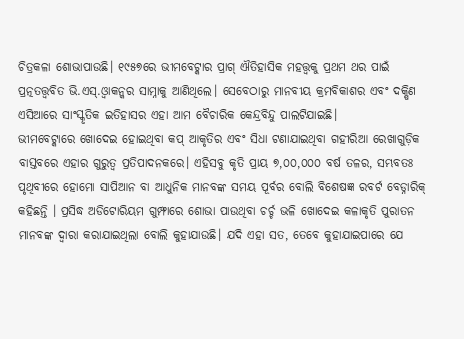ଚିତ୍ରକଳା ଶୋଭାପାଉଛି। ୧୯୫୭ରେ ଭୀମବେଟ୍କାର ପ୍ରାଗ୍ ଐତିହାସିକ ମହତ୍ତ୍ୱକୁ ପ୍ରଥମ ଥର ପାଇଁ ପ୍ରତ୍ନତତ୍ତ୍ୱବିତ ଭି.ଏସ୍.ଓ୍ବାକନ୍କର ସାମ୍ନାକୁ ଆଣିଥିଲେ। ସେବେଠାରୁ ମାନବୀୟ କ୍ରମବିକାଶର ଏବଂ ଦକ୍ଷିଣ ଏସିଆରେ ସାଂସ୍କୃତିକ ଇତିହାସର ଏହା ଆମ ବୈଚାରିକ କେନ୍ଦ୍ରବିନ୍ଦୁ ପାଲଟିଯାଇଛି।
ଭୀମବେଟ୍କାରେ ଖୋଦେଇ ହୋଇଥିବା କପ୍ ଆକୃତିର ଏବଂ ସିଧା ଟଣାଯାଇଥିବା ଗହୀରିଆ ରେଖାଗୁଡ଼ିକ ବାସ୍ତବରେ ଏହାର ଗୁରୁତ୍ୱ ପ୍ରତିପାଦନକରେ। ଏହିସବୁ କୃତି ପ୍ରାୟ ୭,୦୦,୦୦୦ ବର୍ଷ ତଳର, ସମ୍ଭବତଃ ପୃଥିବୀରେ ହୋମୋ ସାପିଆନ ବା ଆଧୁନିକ ମାନବଙ୍କ ସମୟ ପୂର୍ବର ବୋଲି ବିଶେଷଜ୍ଞ ରବର୍ଟ ବେଡ୍ନାରିକ୍ କହିଛନ୍ତି । ପ୍ରସିଦ୍ଧ ଅଡିଟୋରିୟମ ଗୁମ୍ଫାରେ ଶୋଭା ପାଉଥିବା ଚର୍ଚ୍ଚ ଭଳି ଖୋଦେଇ କଳାକୃତି ପୁରାତନ ମାନବଙ୍କ ଦ୍ୱାରା କରାଯାଇଥିଲା ବୋଲି କୁହାଯାଉଛି। ଯଦି ଏହା ସତ, ତେବେ କୁହାଯାଇପାରେ ଯେ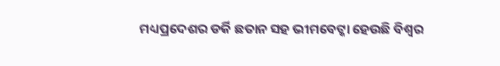ମଧ୍ୟପ୍ରଦେଶର ଡର୍କି ଛତାନ ସହ ଭୀମବେଟ୍କା ହେଉଛି ବିଶ୍ୱର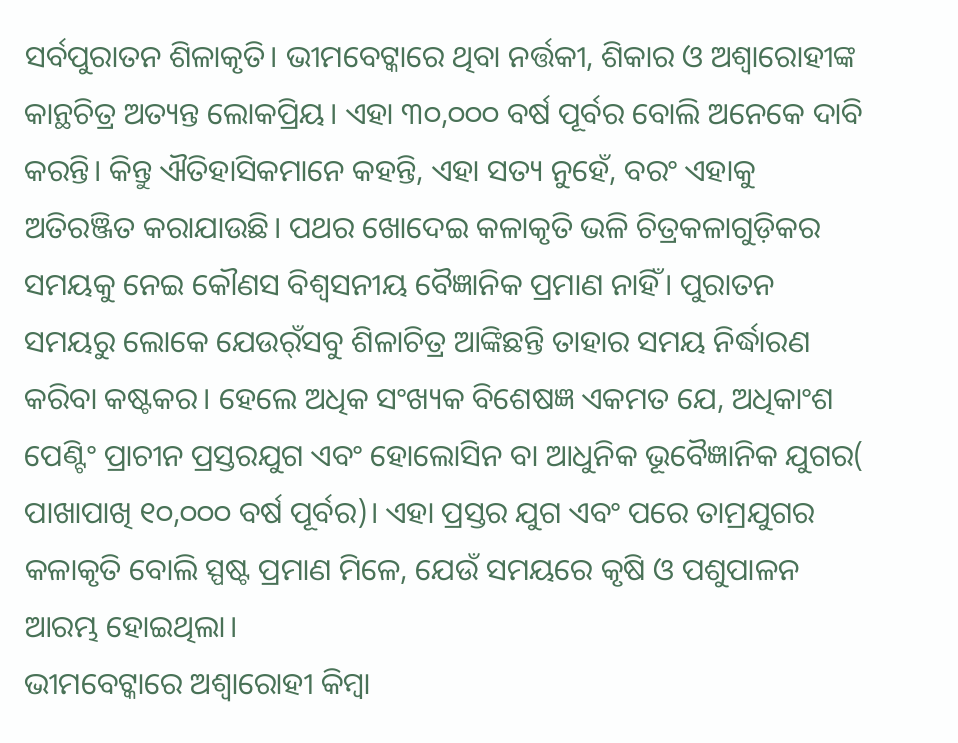ସର୍ବପୁରାତନ ଶିଳାକୃତି। ଭୀମବେଟ୍କାରେ ଥିବା ନର୍ତ୍ତକୀ, ଶିକାର ଓ ଅଶ୍ୱାରୋହୀଙ୍କ କାନ୍ଥଚିତ୍ର ଅତ୍ୟନ୍ତ ଲୋକପ୍ରିୟ। ଏହା ୩୦,୦୦୦ ବର୍ଷ ପୂର୍ବର ବୋଲି ଅନେକେ ଦାବି କରନ୍ତି। କିନ୍ତୁ ଐତିହାସିକମାନେ କହନ୍ତି, ଏହା ସତ୍ୟ ନୁହେଁ, ବରଂ ଏହାକୁ ଅତିରଞ୍ଜିତ କରାଯାଉଛି। ପଥର ଖୋଦେଇ କଳାକୃତି ଭଳି ଚିତ୍ରକଳାଗୁଡ଼ିକର ସମୟକୁ ନେଇ କୌଣସ ବିଶ୍ୱସନୀୟ ବୈଜ୍ଞାନିକ ପ୍ରମାଣ ନାହିଁ। ପୁରାତନ ସମୟରୁ ଲୋକେ ଯେଉର୍ଁସବୁ ଶିଳାଚିତ୍ର ଆଙ୍କିଛନ୍ତି ତାହାର ସମୟ ନିର୍ଦ୍ଧାରଣ କରିବା କଷ୍ଟକର। ହେଲେ ଅଧିକ ସଂଖ୍ୟକ ବିଶେଷଜ୍ଞ ଏକମତ ଯେ, ଅଧିକାଂଶ ପେଣ୍ଟିଂ ପ୍ରାଚୀନ ପ୍ରସ୍ତରଯୁଗ ଏବଂ ହୋଲୋସିନ ବା ଆଧୁନିକ ଭୂବୈଜ୍ଞାନିକ ଯୁଗର( ପାଖାପାଖି ୧୦,୦୦୦ ବର୍ଷ ପୂର୍ବର)। ଏହା ପ୍ରସ୍ତର ଯୁଗ ଏବଂ ପରେ ତାମ୍ରଯୁଗର କଳାକୃତି ବୋଲି ସ୍ପଷ୍ଟ ପ୍ରମାଣ ମିଳେ, ଯେଉଁ ସମୟରେ କୃଷି ଓ ପଶୁପାଳନ ଆରମ୍ଭ ହୋଇଥିଲା।
ଭୀମବେଟ୍କାରେ ଅଶ୍ୱାରୋହୀ କିମ୍ବା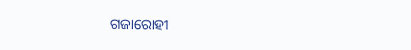ଗଜାରୋହୀ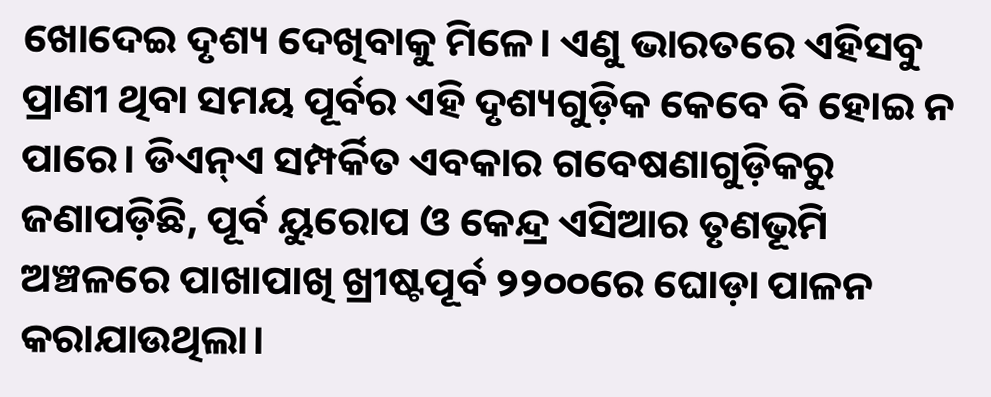ଖୋଦେଇ ଦୃଶ୍ୟ ଦେଖିବାକୁ ମିଳେ। ଏଣୁ ଭାରତରେ ଏହିସବୁ ପ୍ରାଣୀ ଥିବା ସମୟ ପୂର୍ବର ଏହି ଦୃଶ୍ୟଗୁଡ଼ିକ କେବେ ବି ହୋଇ ନ ପାରେ। ଡିଏନ୍ଏ ସମ୍ପର୍କିତ ଏବକାର ଗବେଷଣାଗୁଡ଼ିକରୁ ଜଣାପଡ଼ିଛି, ପୂର୍ବ ୟୁରୋପ ଓ କେନ୍ଦ୍ର ଏସିଆର ତୃଣଭୂମି ଅଞ୍ଚଳରେ ପାଖାପାଖି ଖ୍ରୀଷ୍ଟପୂର୍ବ ୨୨୦୦ରେ ଘୋଡ଼ା ପାଳନ କରାଯାଉଥିଲା।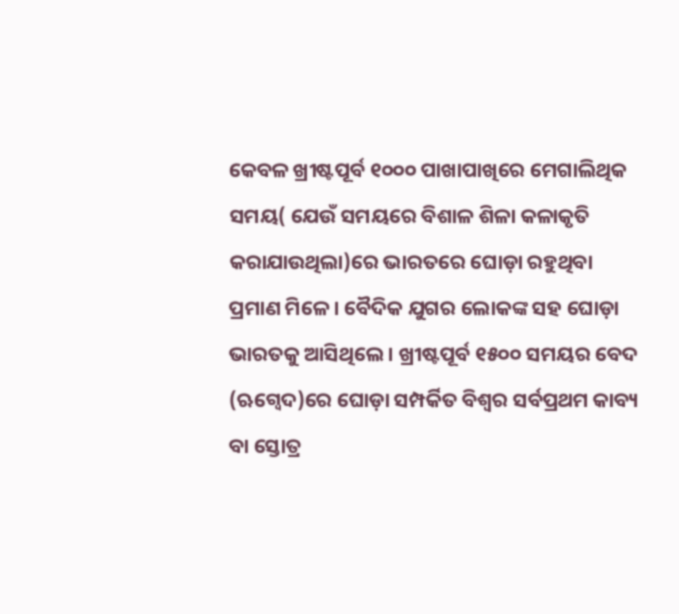କେବଳ ଖ୍ରୀଷ୍ଟପୂର୍ବ ୧୦୦୦ ପାଖାପାଖିରେ ମେଗାଲିଥିକ ସମୟ( ଯେଉଁ ସମୟରେ ବିଶାଳ ଶିଳା କଳାକୃତି କରାଯାଉଥିଲା)ରେ ଭାରତରେ ଘୋଡ଼ା ରହୁଥିବା ପ୍ରମାଣ ମିଳେ। ବୈଦିକ ଯୁଗର ଲୋକଙ୍କ ସହ ଘୋଡ଼ା ଭାରତକୁ ଆସିଥିଲେ। ଖ୍ରୀଷ୍ଟପୂର୍ବ ୧୫୦୦ ସମୟର ବେଦ (ଋଗ୍ବେଦ)ରେ ଘୋଡ଼ା ସମ୍ପର୍କିତ ବିଶ୍ୱର ସର୍ବପ୍ରଥମ କାବ୍ୟ ବା ସ୍ତୋତ୍ର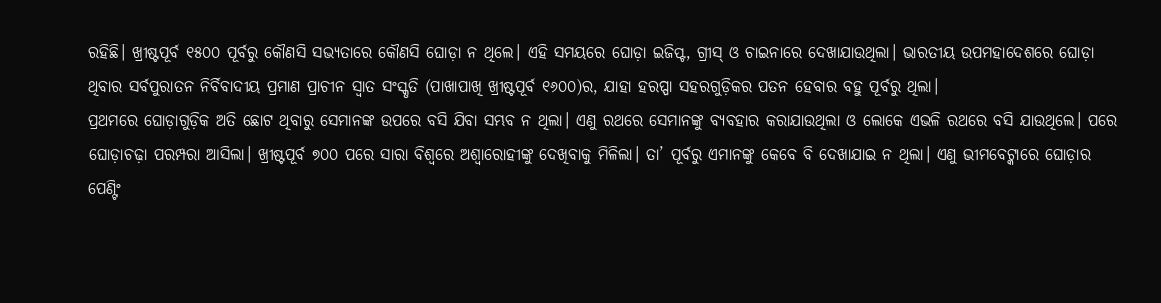ରହିଛି। ଖ୍ରୀଷ୍ଟପୂର୍ବ ୧୫୦୦ ପୂର୍ବରୁ କୌଣସି ସଭ୍ୟତାରେ କୌଣସି ଘୋଡ଼ା ନ ଥିଲେ। ଏହି ସମୟରେ ଘୋଡ଼ା ଇଜିପ୍ଟ, ଗ୍ରୀସ୍ ଓ ଚାଇନାରେ ଦେଖାଯାଉଥିଲା। ଭାରତୀୟ ଉପମହାଦେଶରେ ଘୋଡ଼ା ଥିବାର ସର୍ବପୁରାତନ ନିର୍ବିବାଦୀୟ ପ୍ରମାଣ ପ୍ରାଚୀନ ସ୍ବାତ ସଂସ୍କୃତି (ପାଖାପାଖି ଖ୍ରୀଷ୍ଟପୂର୍ବ ୧୬୦୦)ର, ଯାହା ହରପ୍ପା ସହରଗୁଡ଼ିକର ପତନ ହେବାର ବହୁ ପୂର୍ବରୁ ଥିଲା।
ପ୍ରଥମରେ ଘୋଡ଼ାଗୁଡ଼ିକ ଅତି ଛୋଟ ଥିବାରୁ ସେମାନଙ୍କ ଉପରେ ବସି ଯିବା ସମ୍ଭବ ନ ଥିଲା। ଏଣୁ ରଥରେ ସେମାନଙ୍କୁ ବ୍ୟବହାର କରାଯାଉଥିଲା ଓ ଲୋକେ ଏଭଳି ରଥରେ ବସି ଯାଉଥିଲେ। ପରେ ଘୋଡ଼ାଚଢ଼ା ପରମ୍ପରା ଆସିଲା। ଖ୍ରୀଷ୍ଟପୂର୍ବ ୭୦୦ ପରେ ସାରା ବିଶ୍ୱରେ ଅଶ୍ୱାରୋହୀଙ୍କୁ ଦେଖିବାକୁ ମିଳିଲା। ତା’ ପୂର୍ବରୁ ଏମାନଙ୍କୁ କେବେ ବି ଦେଖାଯାଇ ନ ଥିଲା। ଏଣୁ ଭୀମବେଟ୍କାରେ ଘୋଡ଼ାର ପେଣ୍ଟିଂ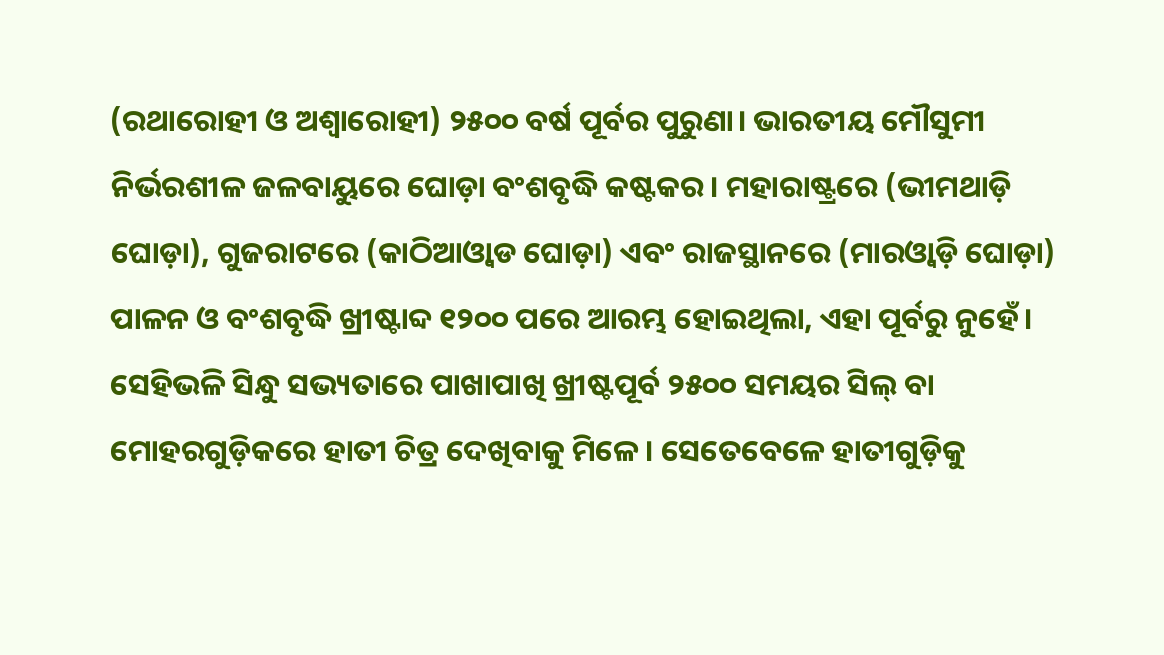(ରଥାରୋହୀ ଓ ଅଶ୍ୱାରୋହୀ) ୨୫୦୦ ବର୍ଷ ପୂର୍ବର ପୁରୁଣା। ଭାରତୀୟ ମୌସୁମୀ ନିର୍ଭରଶୀଳ ଜଳବାୟୁରେ ଘୋଡ଼ା ବଂଶବୃଦ୍ଧି କଷ୍ଟକର। ମହାରାଷ୍ଟ୍ରରେ (ଭୀମଥାଡ଼ି ଘୋଡ଼ା), ଗୁଜରାଟରେ (କାଠିଆଓ୍ବାଡ ଘୋଡ଼ା) ଏବଂ ରାଜସ୍ଥାନରେ (ମାରଓ୍ବାଡ଼ି ଘୋଡ଼ା) ପାଳନ ଓ ବଂଶବୃଦ୍ଧି ଖ୍ରୀଷ୍ଟାବ୍ଦ ୧୨୦୦ ପରେ ଆରମ୍ଭ ହୋଇଥିଲା, ଏହା ପୂର୍ବରୁ ନୁହେଁ। ସେହିଭଳି ସିନ୍ଧୁ ସଭ୍ୟତାରେ ପାଖାପାଖି ଖ୍ରୀଷ୍ଟପୂର୍ବ ୨୫୦୦ ସମୟର ସିଲ୍ ବା ମୋହରଗୁଡ଼ିକରେ ହାତୀ ଚିତ୍ର ଦେଖିବାକୁ ମିଳେ। ସେତେବେଳେ ହାତୀଗୁଡ଼ିକୁ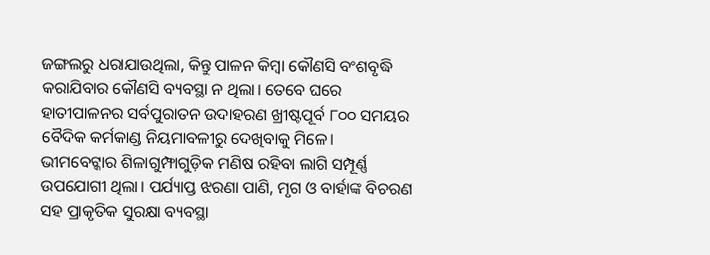ଜଙ୍ଗଲରୁ ଧରାଯାଉଥିଲା, କିନ୍ତୁ ପାଳନ କିମ୍ବା କୌଣସି ବଂଶବୃଦ୍ଧି କରାଯିବାର କୌଣସି ବ୍ୟବସ୍ଥା ନ ଥିଲା। ତେବେ ଘରେ ହାତୀପାଳନର ସର୍ବପୁରାତନ ଉଦାହରଣ ଖ୍ରୀଷ୍ଟପୂର୍ବ ୮୦୦ ସମୟର ବୈଦିକ କର୍ମକାଣ୍ଡ ନିୟମାବଳୀରୁ ଦେଖିବାକୁ ମିଳେ।
ଭୀମବେଟ୍କାର ଶିଳାଗୁମ୍ଫାଗୁଡ଼ିକ ମଣିଷ ରହିବା ଲାଗି ସମ୍ପୂର୍ଣ୍ଣ ଉପଯୋଗୀ ଥିଲା। ପର୍ଯ୍ୟାପ୍ତ ଝରଣା ପାଣି, ମୃଗ ଓ ବାର୍ହାଙ୍କ ବିଚରଣ ସହ ପ୍ରାକୃତିକ ସୁରକ୍ଷା ବ୍ୟବସ୍ଥା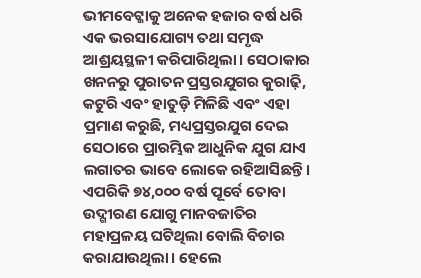ଭୀମବେଟ୍କାକୁ ଅନେକ ହଜାର ବର୍ଷ ଧରି ଏକ ଭରସାଯୋଗ୍ୟ ତଥା ସମୃଦ୍ଧ ଆଶ୍ରୟସ୍ଥଳୀ କରିପାରିଥିଲା। ସେଠାକାର ଖନନରୁ ପୁରାତନ ପ୍ରସ୍ତରଯୁଗର କୁରାଢ଼ି, କଟୁରି ଏବଂ ହାତୁଡ଼ି ମିଳିଛି ଏବଂ ଏହା ପ୍ରମାଣ କରୁଛି, ମଧ୍ୟପ୍ରସ୍ତରଯୁଗ ଦେଇ ସେଠାରେ ପ୍ରାରମ୍ଭିକ ଆଧୁନିକ ଯୁଗ ଯାଏ ଲଗାତର ଭାବେ ଲୋକେ ରହିଆସିଛନ୍ତି। ଏପରିକି ୭୪,୦୦୦ ବର୍ଷ ପୂର୍ବେ ତୋବା ଉଦ୍ଗୀରଣ ଯୋଗୁ ମାନବଜାତିର ମହାପ୍ରଳୟ ଘଟିଥିଲା ବୋଲି ବିଚାର କରାଯାଉଥିଲା। ହେଲେ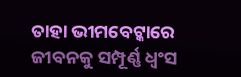ତାହା ଭୀମବେଟ୍କାରେ ଜୀବନକୁ ସମ୍ପୂର୍ଣ୍ଣ ଧ୍ୱଂସ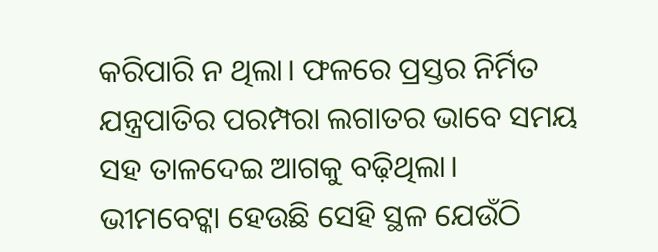କରିପାରି ନ ଥିଲା। ଫଳରେ ପ୍ରସ୍ତର ନିର୍ମିତ ଯନ୍ତ୍ରପାତିର ପରମ୍ପରା ଲଗାତର ଭାବେ ସମୟ ସହ ତାଳଦେଇ ଆଗକୁ ବଢ଼ିଥିଲା।
ଭୀମବେଟ୍କା ହେଉଛି ସେହି ସ୍ଥଳ ଯେଉଁଠି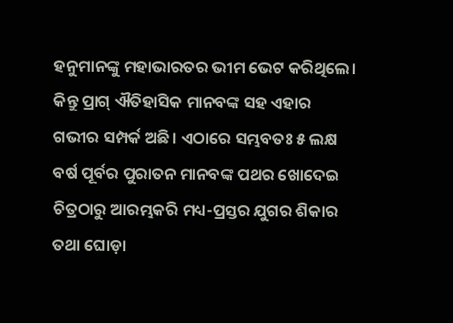ହନୁମାନଙ୍କୁ ମହାଭାରତର ଭୀମ ଭେଟ କରିଥିଲେ। କିନ୍ତୁ ପ୍ରାଗ୍ ଐତିହାସିକ ମାନବଙ୍କ ସହ ଏହାର ଗଭୀର ସମ୍ପର୍କ ଅଛି। ଏଠାରେ ସମ୍ଭବତଃ ୫ ଲକ୍ଷ ବର୍ଷ ପୂର୍ବର ପୁରାତନ ମାନବଙ୍କ ପଥର ଖୋଦେଇ ଚିତ୍ରଠାରୁ ଆରମ୍ଭକରି ମଧ୍ୟ-ପ୍ରସ୍ତର ଯୁଗର ଶିକାର ତଥା ଘୋଡ଼ା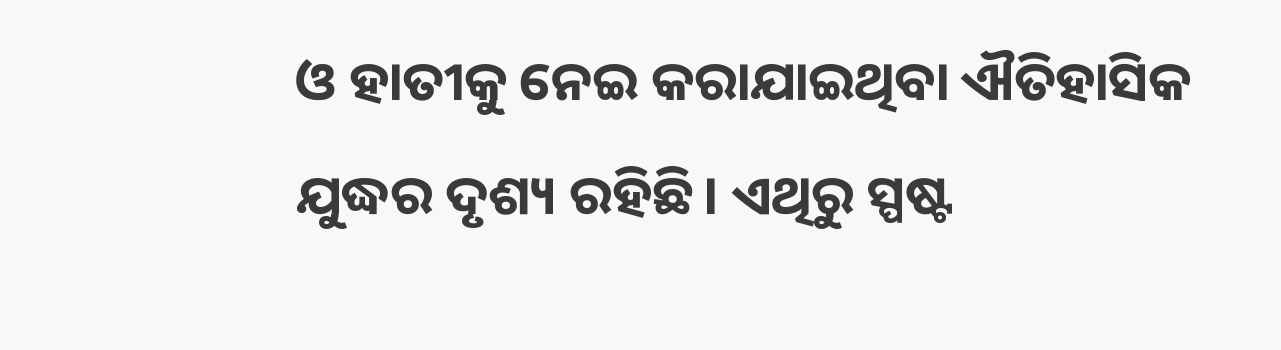ଓ ହାତୀକୁ ନେଇ କରାଯାଇଥିବା ଐତିହାସିକ ଯୁଦ୍ଧର ଦୃଶ୍ୟ ରହିଛି। ଏଥିରୁ ସ୍ପଷ୍ଟ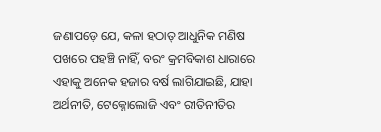ଜଣାପଡ଼େ ଯେ, କଳା ହଠାତ୍ ଆଧୁନିକ ମଣିଷ ପଖରେ ପହଞ୍ଚି ନାହିଁ, ବରଂ କ୍ରମବିକାଶ ଧାରାରେ ଏହାକୁ ଅନେକ ହଜାର ବର୍ଷ ଲାଗିଯାଇଛି, ଯାହା ଅର୍ଥନୀତି, ଟେକ୍ନୋଲୋଜି ଏବଂ ରୀତିନୀତିର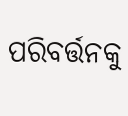ପରିବର୍ତ୍ତନକୁ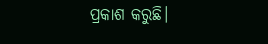ପ୍ରକାଶ କରୁଛି।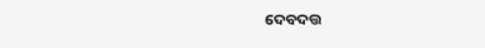ଦେବଦତ୍ତ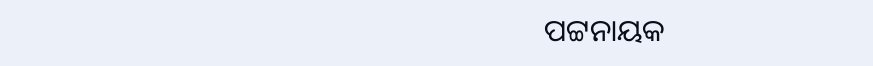ପଟ୍ଟନାୟକ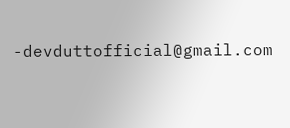-devduttofficial@gmail.com